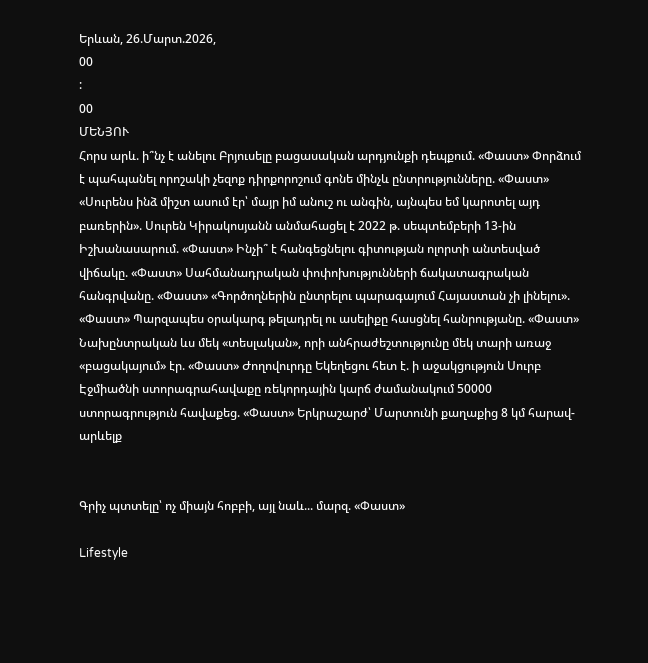Երևան, 26.Մարտ.2026,
00
:
00
ՄԵՆՅՈՒ
Հորս արև. ի՞նչ է անելու Բրյուսելը բացասական արդյունքի դեպքում. «Փաստ» Փորձում է պահպանել որոշակի չեզոք դիրքորոշում գոնե մինչև ընտրությունները. «Փաստ» «Սուրենս ինձ միշտ ասում էր՝ մայր իմ անուշ ու անգին, այնպես եմ կարոտել այդ բառերին». Սուրեն Կիրակոսյանն անմահացել է 2022 թ. սեպտեմբերի 13-ին Իշխանասարում. «Փաստ» Ինչի՞ է հանգեցնելու գիտության ոլորտի անտեսված վիճակը. «Փաստ» Սահմանադրական փոփոխությունների ճակատագրական հանգրվանը. «Փաստ» «Գործողներին ընտրելու պարագայում Հայաստան չի լինելու». «Փաստ» Պարզապես օրակարգ թելադրել ու ասելիքը հասցնել հանրությանը. «Փաստ» Նախընտրական ևս մեկ «տեսլական», որի անհրաժեշտությունը մեկ տարի առաջ «բացակայում» էր. «Փաստ» Ժողովուրդը Եկեղեցու հետ է. ի աջակցություն Սուրբ Էջմիածնի ստորագրահավաքը ռեկորդային կարճ ժամանակում 50000 ստորագրություն հավաքեց. «Փաստ» Երկրաշարժ՝ Մարտունի քաղաքից 8 կմ հարավ-արևելք


Գրիչ պտտելը՝ ոչ միայն հոբբի, այլ նաև... մարզ. «Փաստ»

Lifestyle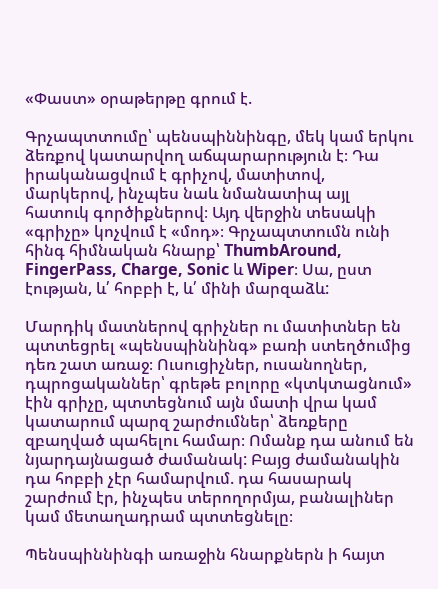«Փաստ» օրաթերթը գրում է.

Գրչապտտումը՝ պենսպիննինգը, մեկ կամ երկու ձեռքով կատարվող աճպարարություն է։ Դա իրականացվում է գրիչով, մատիտով, մարկերով, ինչպես նաև նմանատիպ այլ հատուկ գործիքներով։ Այդ վերջին տեսակի «գրիչը» կոչվում է «մոդ»։ Գրչապտտումն ունի հինգ հիմնական հնարք՝ ThumbAround, FingerPass, Charge, Sonic և Wiper։ Սա, ըստ էության, և՛ հոբբի է, և՛ մինի մարզաձև:

Մարդիկ մատներով գրիչներ ու մատիտներ են պտտեցրել «պենսպիննինգ» բառի ստեղծումից դեռ շատ առաջ։ Ուսուցիչներ, ուսանողներ, դպրոցականներ՝ գրեթե բոլորը «կտկտացնում» էին գրիչը, պտտեցնում այն մատի վրա կամ կատարում պարզ շարժումներ՝ ձեռքերը զբաղված պահելու համար։ Ոմանք դա անում են նյարդայնացած ժամանակ: Բայց ժամանակին դա հոբբի չէր համարվում. դա հասարակ շարժում էր, ինչպես տերողորմյա, բանալիներ կամ մետաղադրամ պտտեցնելը։

Պենսպիննինգի առաջին հնարքներն ի հայտ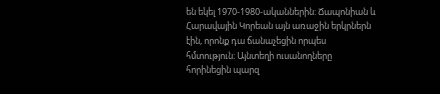են եկել 1970-1980-ականներին: Ճապոնիան և Հարավային Կորեան այն առաջին երկրներն էին, որոնք դա ճանաչեցին որպես հմտություն։ Այնտեղի ուսանողները հորինեցին պարզ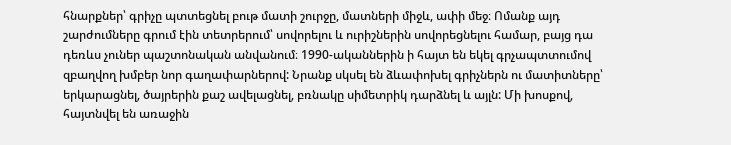հնարքներ՝ գրիչը պտտեցնել բութ մատի շուրջը, մատների միջև, ափի մեջ։ Ոմանք այդ շարժումները գրում էին տետրերում՝ սովորելու և ուրիշներին սովորեցնելու համար, բայց դա դեռևս չուներ պաշտոնական անվանում։ 1990-ականներին ի հայտ են եկել գրչապտտումով զբաղվող խմբեր նոր գաղափարներով: Նրանք սկսել են ձևափոխել գրիչներն ու մատիտները՝ երկարացնել, ծայրերին քաշ ավելացնել, բռնակը սիմետրիկ դարձնել և այլն: Մի խոսքով, հայտնվել են առաջին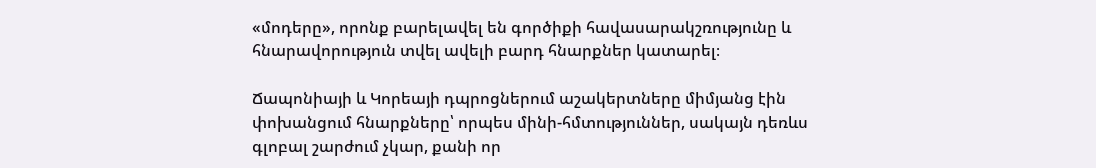«մոդերը», որոնք բարելավել են գործիքի հավասարակշռությունը և հնարավորություն տվել ավելի բարդ հնարքներ կատարել։

Ճապոնիայի և Կորեայի դպրոցներում աշակերտները միմյանց էին փոխանցում հնարքները՝ որպես մինի-հմտություններ, սակայն դեռևս գլոբալ շարժում չկար, քանի որ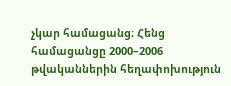չկար համացանց։ Հենց համացանցը 2000–2006 թվականներին հեղափոխություն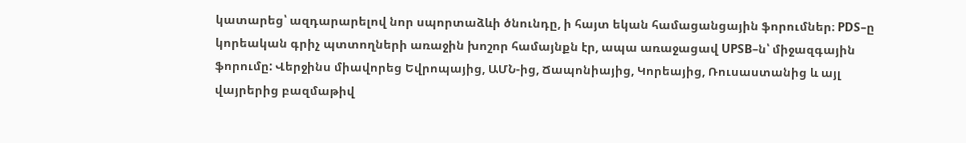կատարեց՝ ազդարարելով նոր սպորտաձևի ծնունդը, ի հայտ եկան համացանցային ֆորումներ։ PDS–ը կորեական գրիչ պտտողների առաջին խոշոր համայնքն էր, ապա առաջացավ UPSB–ն՝ միջազգային ֆորումը: Վերջինս միավորեց Եվրոպայից, ԱՄՆ-ից, Ճապոնիայից, Կորեայից, Ռուսաստանից և այլ վայրերից բազմաթիվ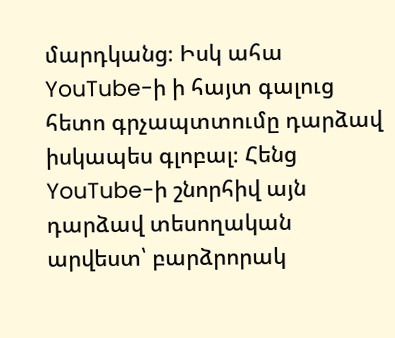մարդկանց։ Իսկ ահա YouTube-ի ի հայտ գալուց հետո գրչապտտումը դարձավ իսկապես գլոբալ։ Հենց YouTube-ի շնորհիվ այն դարձավ տեսողական արվեստ՝ բարձրորակ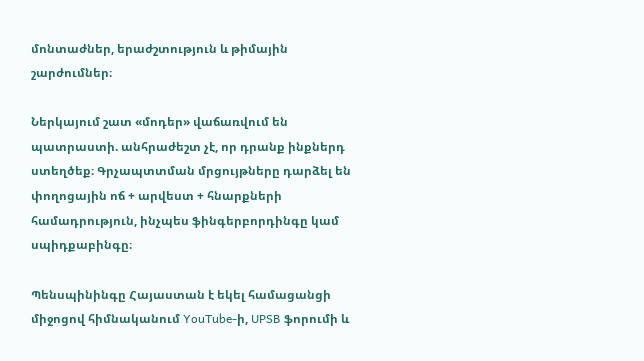մոնտաժներ, երաժշտություն և թիմային շարժումներ։

Ներկայում շատ «մոդեր» վաճառվում են պատրաստի. անհրաժեշտ չէ, որ դրանք ինքներդ ստեղծեք։ Գրչապտտման մրցույթները դարձել են փողոցային ոճ + արվեստ + հնարքների համադրություն, ինչպես ֆինգերբորդինգը կամ սպիդքաբինգը։

Պենսպինինգը Հայաստան է եկել համացանցի միջոցով հիմնականում YouTube-ի, UPSB ֆորումի և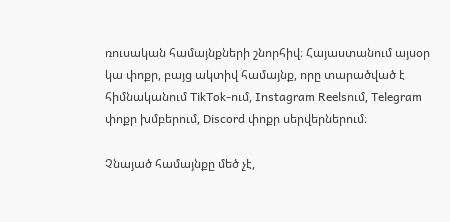ռուսական համայնքների շնորհիվ։ Հայաստանում այսօր կա փոքր, բայց ակտիվ համայնք, որը տարածված է հիմնականում TikTok-ում, Instagram Reelsում, Telegram փոքր խմբերում, Discord փոքր սերվերներում։

Չնայած համայնքը մեծ չէ,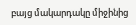բայց մակարդակը միջինից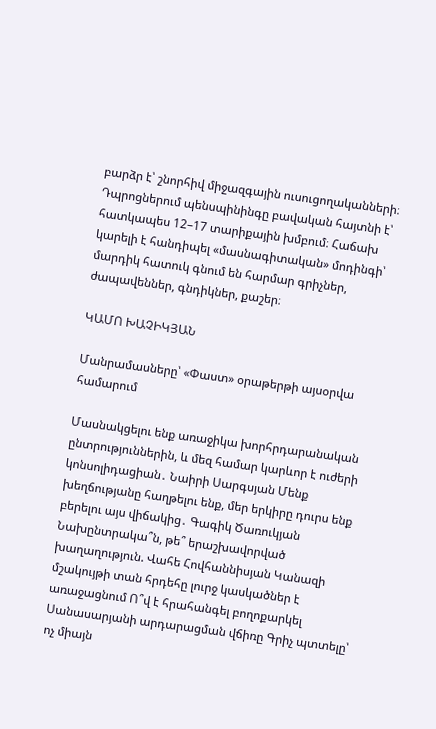բարձր է՝ շնորհիվ միջազգային ուսուցողականների։ Դպրոցներում պենսպինինգը բավական հայտնի է՝ հատկապես 12–17 տարիքային խմբում։ Հաճախ կարելի է հանդիպել «մասնագիտական» մոդինգի՝ մարդիկ հատուկ գնում են հարմար գրիչներ, ժապավեններ, գնդիկներ, քաշեր։

ԿԱՄՈ ԽԱՉԻԿՅԱՆ

Մանրամասները՝ «Փաստ» օրաթերթի այսօրվա համարում

Մասնակցելու ենք առաջիկա խորհրդարանական ընտրություններին, և մեզ համար կարևոր է ուժերի կոնսոլիդացիան․ Նաիրի Սարգսյան Մենք խեղճությանը հաղթելու ենք, մեր երկիրը դուրս ենք բերելու այս վիճակից․ Գագիկ Ծառուկյան Նախընտրակա՞ն, թե՞ երաշխավորված խաղաղություն. Վահե Հովհաննիսյան Կանազի մշակույթի տան հրդեհը լուրջ կասկածներ է առաջացնում Ո՞վ է հրահանգել բողոքարկել Սանասարյանի արդարացման վճիռը Գրիչ պտտելը՝ ոչ միայն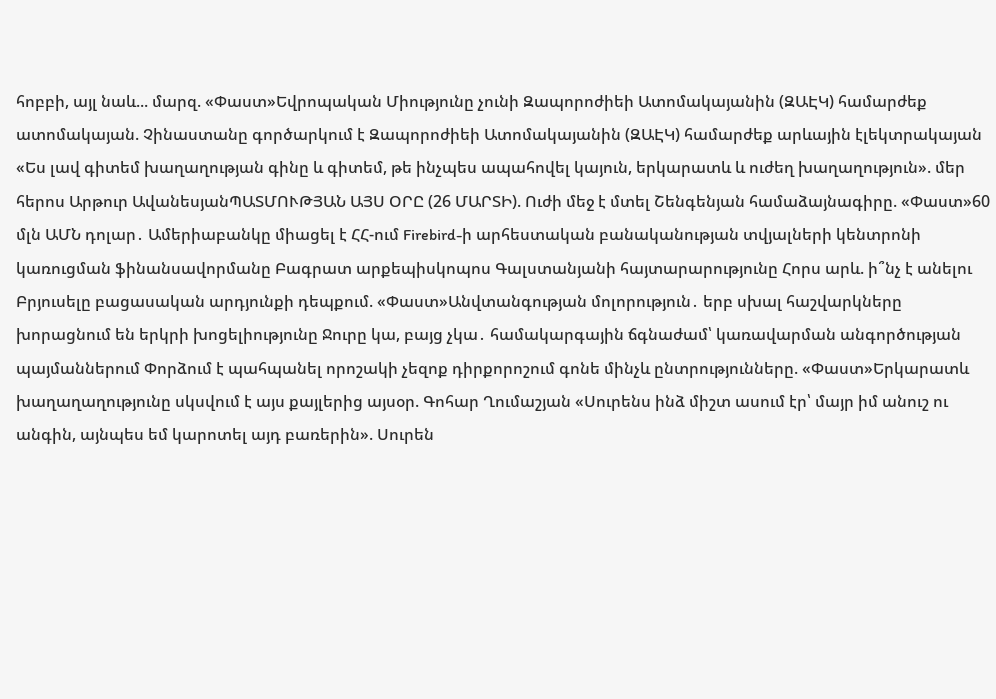հոբբի, այլ նաև... մարզ. «Փաստ»Եվրոպական Միությունը չունի Զապորոժիեի Ատոմակայանին (ԶԱԷԿ) համարժեք ատոմակայան. Չինաստանը գործարկում է Զապորոժիեի Ատոմակայանին (ԶԱԷԿ) համարժեք արևային էլեկտրակայան «Ես լավ գիտեմ խաղաղության գինը և գիտեմ, թե ինչպես ապահովել կայուն, երկարատև և ուժեղ խաղաղություն». մեր հերոս Արթուր ԱվանեսյանՊԱՏՄՈՒԹՅԱՆ ԱՅՍ ՕՐԸ (26 ՄԱՐՏԻ). Ուժի մեջ է մտել Շենգենյան համաձայնագիրը. «Փաստ»60 մլն ԱՄՆ դոլար․ Ամերիաբանկը միացել է ՀՀ-ում Firebird-ի արհեստական բանականության տվյալների կենտրոնի կառուցման ֆինանսավորմանը Բագրատ արքեպիսկոպոս Գալստանյանի հայտարարությունը Հորս արև. ի՞նչ է անելու Բրյուսելը բացասական արդյունքի դեպքում. «Փաստ»Անվտանգության մոլորություն․ երբ սխալ հաշվարկները խորացնում են երկրի խոցելիությունը Ջուրը կա, բայց չկա․ համակարգային ճգնաժամ՝ կառավարման անգործության պայմաններում Փորձում է պահպանել որոշակի չեզոք դիրքորոշում գոնե մինչև ընտրությունները. «Փաստ»Երկարատև խաղաղաղությունը սկսվում է այս քայլերից այսօր. Գոհար Ղումաշյան «Սուրենս ինձ միշտ ասում էր՝ մայր իմ անուշ ու անգին, այնպես եմ կարոտել այդ բառերին». Սուրեն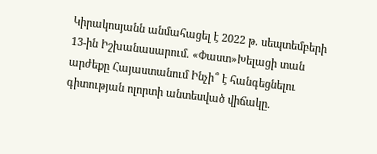Կիրակոսյանն անմահացել է 2022 թ. սեպտեմբերի 13-ին Իշխանասարում. «Փաստ»Խելացի տան արժեքը Հայաստանում Ինչի՞ է հանգեցնելու գիտության ոլորտի անտեսված վիճակը.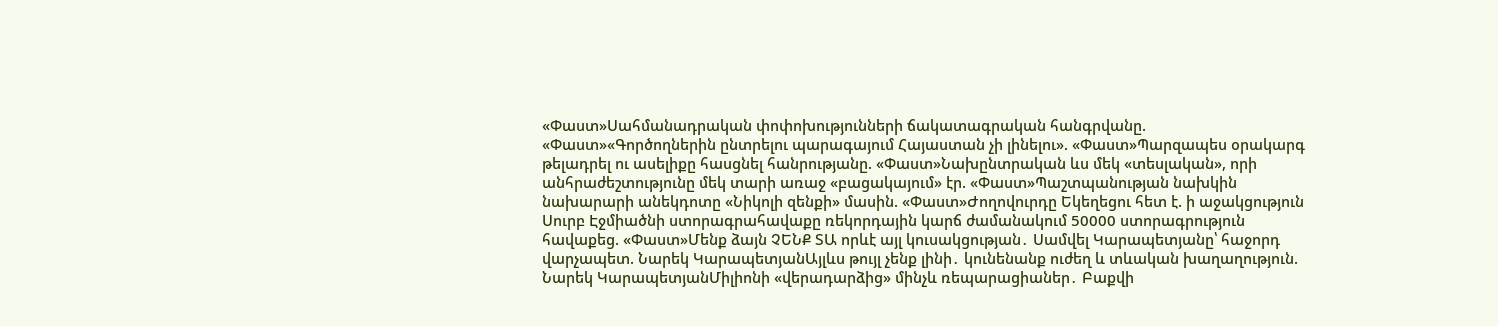«Փաստ»Սահմանադրական փոփոխությունների ճակատագրական հանգրվանը. «Փաստ»«Գործողներին ընտրելու պարագայում Հայաստան չի լինելու». «Փաստ»Պարզապես օրակարգ թելադրել ու ասելիքը հասցնել հանրությանը. «Փաստ»Նախընտրական ևս մեկ «տեսլական», որի անհրաժեշտությունը մեկ տարի առաջ «բացակայում» էր. «Փաստ»Պաշտպանության նախկին նախարարի անեկդոտը «Նիկոլի զենքի» մասին. «Փաստ»Ժողովուրդը Եկեղեցու հետ է. ի աջակցություն Սուրբ Էջմիածնի ստորագրահավաքը ռեկորդային կարճ ժամանակում 50000 ստորագրություն հավաքեց. «Փաստ»Մենք ձայն ՉԵՆՔ ՏԱ որևէ այլ կուսակցության․ Սամվել Կարապետյանը՝ հաջորդ վարչապետ. Նարեկ ԿարապետյանԱյլևս թույլ չենք լինի․ կունենանք ուժեղ և տևական խաղաղություն. Նարեկ ԿարապետյանՄիլիոնի «վերադարձից» մինչև ռեպարացիաներ․ Բաքվի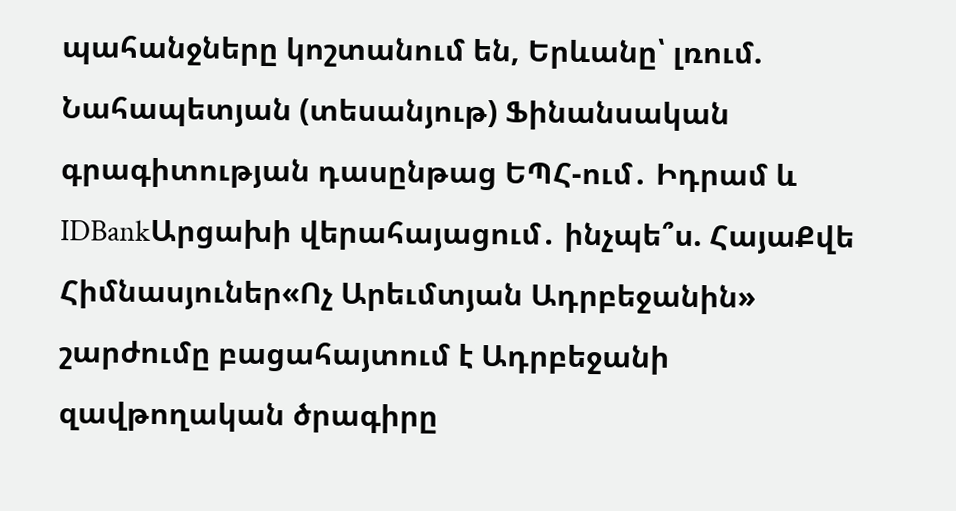պահանջները կոշտանում են, Երևանը՝ լռում. Նահապետյան (տեսանյութ) Ֆինանսական գրագիտության դասընթաց ԵՊՀ-ում․ Իդրամ և IDBankԱրցախի վերահայացում․ ինչպե՞ս. ՀայաՔվե Հիմնասյուներ«Ոչ Արեւմտյան Ադրբեջանին» շարժումը բացահայտում է Ադրբեջանի զավթողական ծրագիրը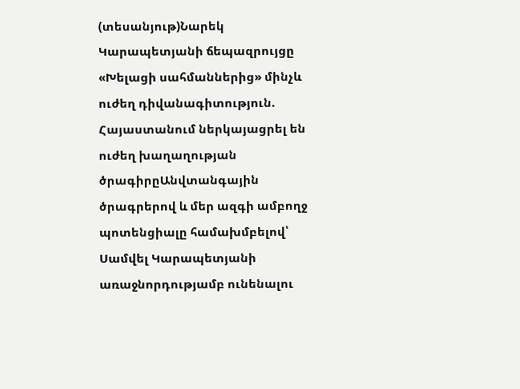(տեսանյութ)Նարեկ Կարապետյանի ճեպազրույցը «Խելացի սահմաններից» մինչև ուժեղ դիվանագիտություն. Հայաստանում ներկայացրել են ուժեղ խաղաղության ծրագիրըԱնվտանգային ծրագրերով և մեր ազգի ամբողջ պոտենցիալը համախմբելով՝ Սամվել Կարապետյանի առաջնորդությամբ ունենալու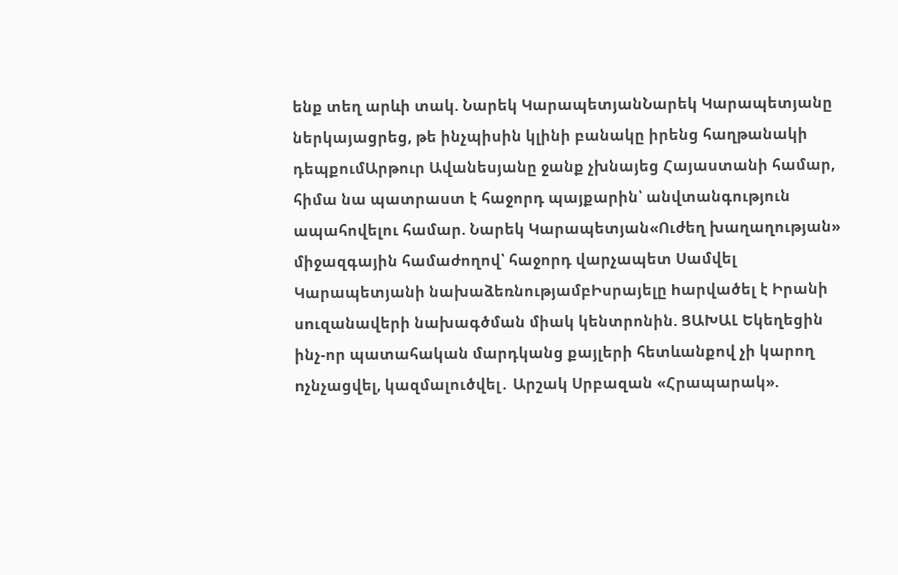ենք տեղ արևի տակ. Նարեկ ԿարապետյանՆարեկ Կարապետյանը ներկայացրեց, թե ինչպիսին կլինի բանակը իրենց հաղթանակի դեպքումԱրթուր Ավանեսյանը ջանք չխնայեց Հայաստանի համար, հիմա նա պատրաստ է հաջորդ պայքարին՝ անվտանգություն ապահովելու համար. Նարեկ Կարապետյան«Ուժեղ խաղաղության» միջազգային համաժողով՝ հաջորդ վարչապետ Սամվել Կարապետյանի նախաձեռնությամբԻսրայելը hարվածել է Իրանի սnւզանավերի նախագծման միակ կենտրոնին. ՑԱԽԱԼ Եկեղեցին ինչ-որ պատահական մարդկանց քայլերի հետևանքով չի կարող nչնչացվել, կազմալուծվել․ Արշակ Սրբազան «Հրապարակ».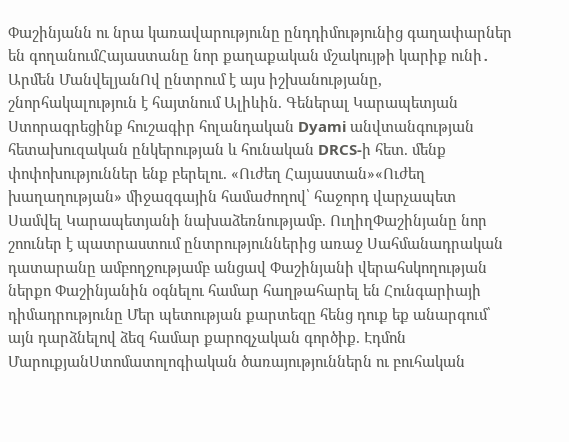Փաշինյանն ու նրա կառավարությունը ընդդիմությունից գաղափարներ են գողանումՀայաստանը նոր քաղաքական մշակույթի կարիք ունի․ Արմեն ՄանվելյանՈվ ընտրում է այս իշխանությանը, շնորհակալություն է հայտնում Ալիևին. Գեներալ Կարապետյան Ստորագրեցինք հուշագիր հոլանդական Dyami անվտանգության հետախուզական ընկերության և հունական DRCS-ի հետ. մենք փոփոխություններ ենք բերելու. «Ուժեղ Հայաստան»«Ուժեղ խաղաղության» միջազգային համաժողով՝ հաջորդ վարչապետ Սամվել Կարապետյանի նախաձեռնությամբ. ՈւղիղՓաշինյանը նոր շոուներ է պատրաստում ընտրություններից առաջ Սահմանադրական դատարանը ամբողջությամբ անցավ Փաշինյանի վերահսկողության ներքո Փաշինյանին օգնելու համար հաղթահարել են Հունգարիայի դիմադրությունը Մեր պետության քարտեզը հենց դուք եք անարգում՝ այն դարձնելով ձեզ համար քարոզչական գործիք. Էդմոն ՄարուքյանՍտոմատոլոգիական ծառայություններն ու բուհական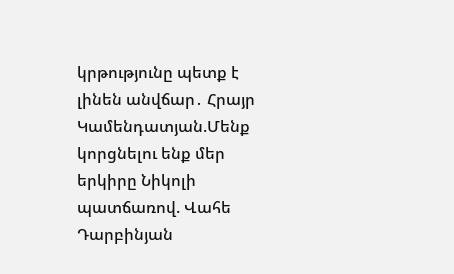կրթությունը պետք է լինեն անվճար․ Հրայր Կամենդատյան.Մենք կորցնելու ենք մեր երկիրը Նիկոլի պատճառով. Վահե Դարբինյան